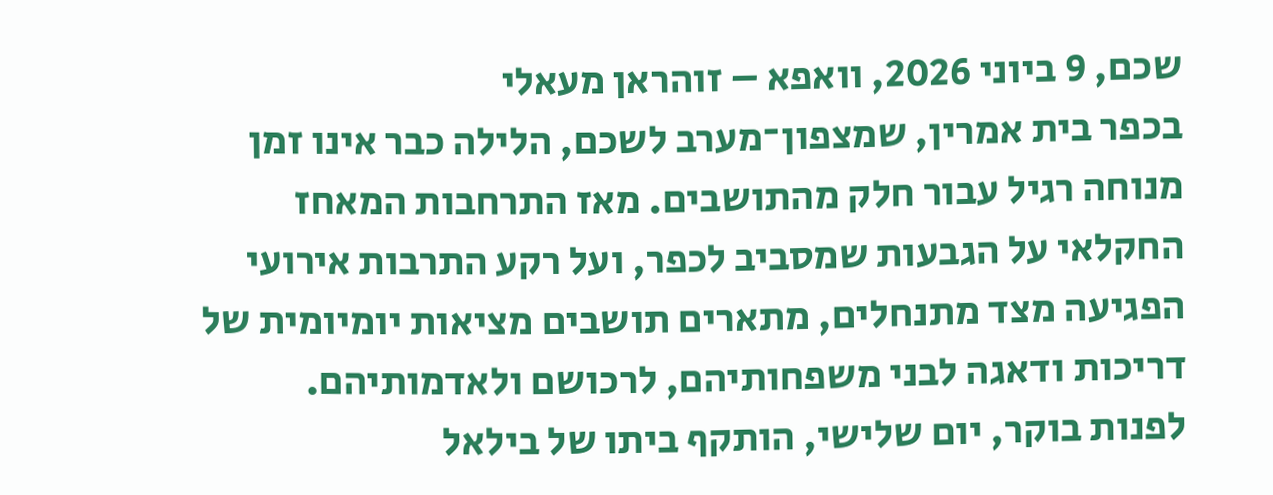שכם, 9 ביוני 2026, וואפא – זוהראן מעאלי
בכפר בית אמרין, שמצפון־מערב לשכם, הלילה כבר אינו זמן מנוחה רגיל עבור חלק מהתושבים. מאז התרחבות המאחז החקלאי על הגבעות שמסביב לכפר, ועל רקע התרבות אירועי הפגיעה מצד מתנחלים, מתארים תושבים מציאות יומיומית של דריכות ודאגה לבני משפחותיהם, לרכושם ולאדמותיהם.
לפנות בוקר, יום שלישי, הותקף ביתו של בילאל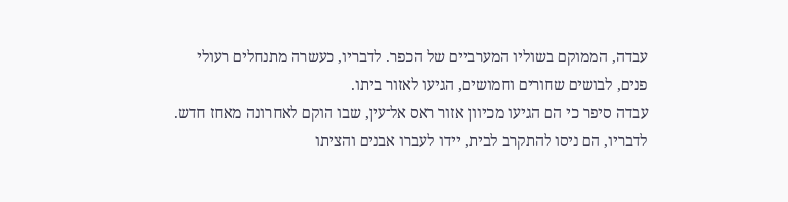עבדה, הממוקם בשוליו המערביים של הכפר. לדבריו, כעשרה מתנחלים רעולי פנים, לבושים שחורים וחמושים, הגיעו לאזור ביתו.
עבדה סיפר כי הם הגיעו מכיוון אזור ראס אל־עין, שבו הוקם לאחרונה מאחז חדש. לדבריו, הם ניסו להתקרב לבית, יידו לעברו אבנים והציתו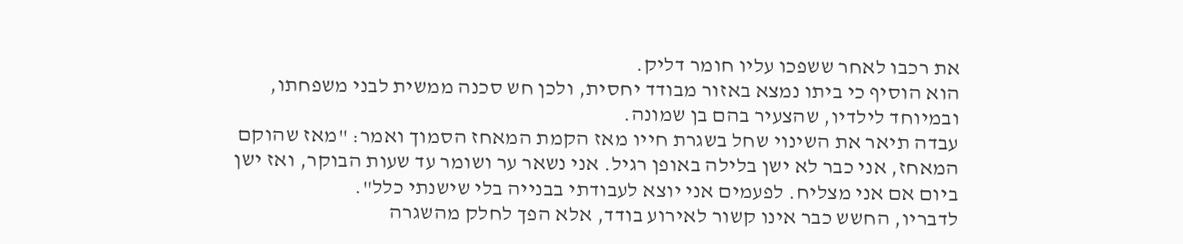את רכבו לאחר ששפכו עליו חומר דליק.
הוא הוסיף כי ביתו נמצא באזור מבודד יחסית, ולכן חש סכנה ממשית לבני משפחתו, ובמיוחד לילדיו, שהצעיר בהם בן שמונה.
עבדה תיאר את השינוי שחל בשגרת חייו מאז הקמת המאחז הסמוך ואמר: "מאז שהוקם המאחז, אני כבר לא ישן בלילה באופן רגיל. אני נשאר ער ושומר עד שעות הבוקר, ואז ישן ביום אם אני מצליח. לפעמים אני יוצא לעבודתי בבנייה בלי שישנתי כלל".
לדבריו, החשש כבר אינו קשור לאירוע בודד, אלא הפך לחלק מהשגרה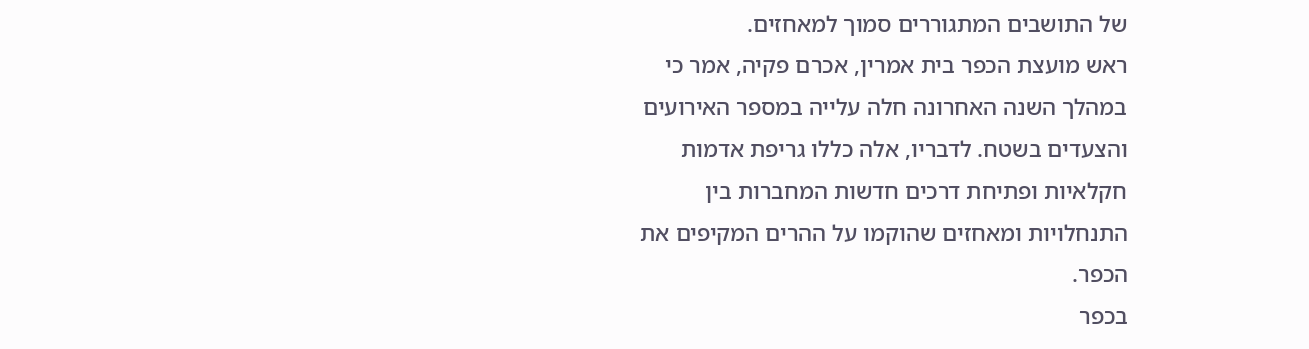של התושבים המתגוררים סמוך למאחזים.
ראש מועצת הכפר בית אמרין, אכרם פקיה, אמר כי במהלך השנה האחרונה חלה עלייה במספר האירועים והצעדים בשטח. לדבריו, אלה כללו גריפת אדמות חקלאיות ופתיחת דרכים חדשות המחברות בין התנחלויות ומאחזים שהוקמו על ההרים המקיפים את הכפר.
בכפר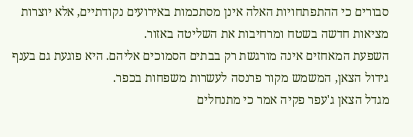סבורים כי ההתפתחויות האלה אינן מסתכמות באירועים נקודתיים, אלא יוצרות מציאות חדשה בשטח ומרחיבות את השליטה באזור.
השפעת המאחזים אינה מורגשת רק בבתים הסמוכים אליהם. היא פוגעת גם בענף גידול הצאן, המשמש מקור פרנסה לעשרות משפחות בכפר.
מגדל הצאן ג'עפר פקיה אמר כי מתנחלים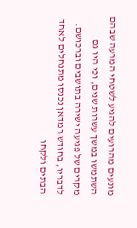מונעים מהרועים להגיע לשטחי המרעה שבהם השתמשו במשך עשרות שנים, וכי היו גם מקרים של פגיעה ישירה בתושבים וברכושם.
לדבריו, בחודש רמדאן נכנסו מתנחלים לאחד הבתים ולקחו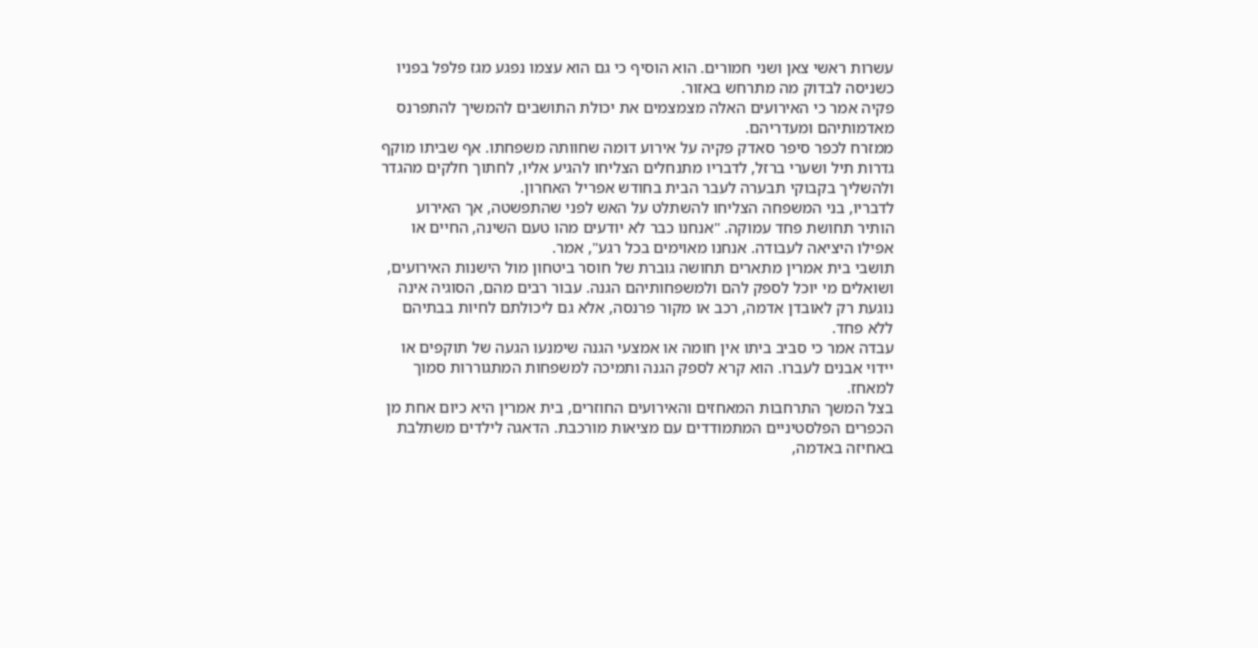עשרות ראשי צאן ושני חמורים. הוא הוסיף כי גם הוא עצמו נפגע מגז פלפל בפניו כשניסה לבדוק מה מתרחש באזור.
פקיה אמר כי האירועים האלה מצמצמים את יכולת התושבים להמשיך להתפרנס מאדמותיהם ומעדריהם.
ממזרח לכפר סיפר סאדק פקיה על אירוע דומה שחוותה משפחתו. אף שביתו מוקף גדרות תיל ושערי ברזל, לדבריו מתנחלים הצליחו להגיע אליו, לחתוך חלקים מהגדר ולהשליך בקבוקי תבערה לעבר הבית בחודש אפריל האחרון.
לדבריו, בני המשפחה הצליחו להשתלט על האש לפני שהתפשטה, אך האירוע הותיר תחושת פחד עמוקה. "אנחנו כבר לא יודעים מהו טעם השינה, החיים או אפילו היציאה לעבודה. אנחנו מאוימים בכל רגע", אמר.
תושבי בית אמרין מתארים תחושה גוברת של חוסר ביטחון מול הישנות האירועים, ושואלים מי יוכל לספק להם ולמשפחותיהם הגנה. עבור רבים מהם, הסוגיה אינה נוגעת רק לאובדן אדמה, רכב או מקור פרנסה, אלא גם ליכולתם לחיות בבתיהם ללא פחד.
עבדה אמר כי סביב ביתו אין חומה או אמצעי הגנה שימנעו הגעה של תוקפים או יידוי אבנים לעברו. הוא קרא לספק הגנה ותמיכה למשפחות המתגוררות סמוך למאחז.
בצל המשך התרחבות המאחזים והאירועים החוזרים, בית אמרין היא כיום אחת מן הכפרים הפלסטיניים המתמודדים עם מציאות מורכבת. הדאגה לילדים משתלבת באחיזה באדמה,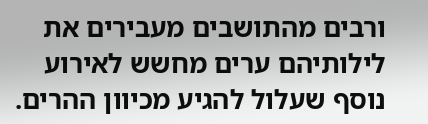ורבים מהתושבים מעבירים את לילותיהם ערים מחשש לאירוע נוסף שעלול להגיע מכיוון ההרים.